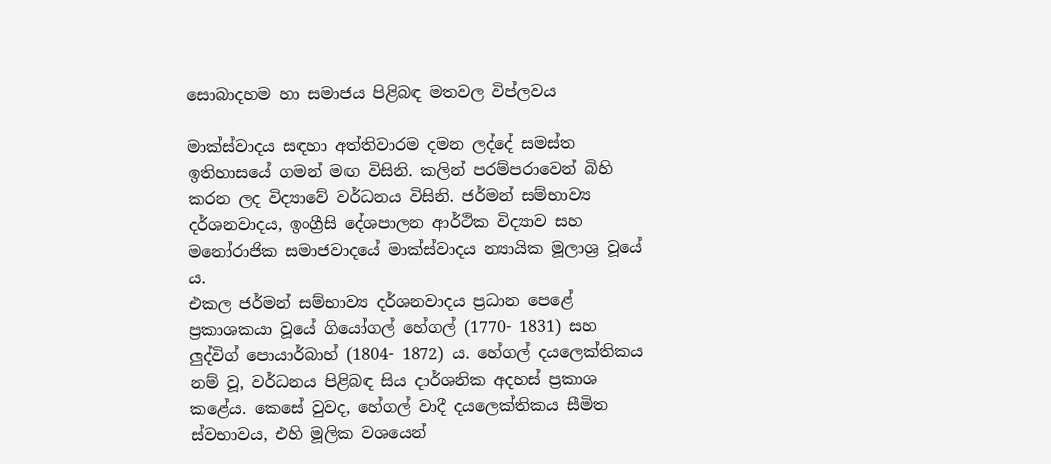සොබාදහම හා සමාජය පිළිබඳ මතවල විප්ලවය

මාක්ස්වාදය සඳහා අත්තිවාරම දමන ලද්දේ සමස්ත ඉතිහාසයේ ගමන් මඟ විසිනි. කලින් පරම්පරාවෙන් බිහි කරන ලද විද්‍යාවේ වර්ධනය විසිනි. ජර්මන් සම්භාව්‍ය දර්ශනවාදය, ඉංග්‍රීසි දේශපාලන ආර්ථික විද්‍යාව සහ මනෝරාජික සමාජවාදයේ මාක්ස්වාදය න්‍යායික මූලාශ්‍ර වූයේ ය.
එකල ජර්මන් සම්භාව්‍ය දර්ශනවාදය ප්‍රධාන පෙළේ ප්‍රකාශකයා වූයේ ගියෝගල් හේගල් (1770- 1831) සහ ලුද්විග් පොයාර්බාහ් (1804- 1872) ය. හේගල් දයලෙක්තිකය නම් වූ, වර්ධනය පිළිබඳ සිය දාර්ශනික අදහස් ප්‍රකාශ කළේය. කෙසේ වුවද, හේගල් වාදී දයලෙක්තිකය සීමිත ස්වභාවය, එහි මූලික වශයෙන්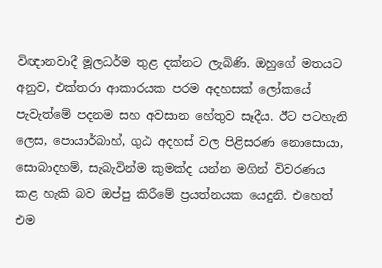විඥානවාදී මූලධර්ම තුළ දක්නට ලැබිණි. ඔහුගේ මතයට අනුව, එක්තරා ආකාරයක පරම අදහසක් ලෝකයේ පැවැත්මේ පදනම සහ අවසාන හේතුව සෑදීය. ඊට පටහැනි ලෙස, පොයාර්බාහ්, ගුඨ අදහස් වල පිළිසරණ නොසොයා, සොබාදහම්, සැබැවින්ම කුමක්ද යන්න මගින් විවරණය කළ හැකි බව ඔප්පු කිරීමේ ප්‍රයත්නයක යෙදුනි. එහෙත් එම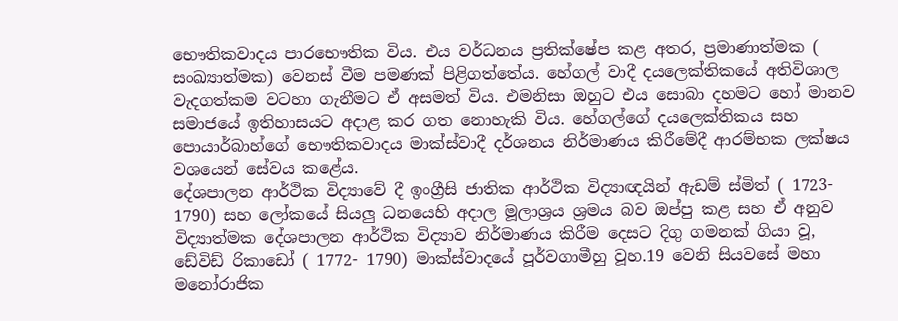භෞතිකවාදය පාරභෞතික විය. එය වර්ධනය ප්‍රතික්ෂේප කළ අතර, ප්‍රමාණාත්මක ( සංඛ්‍යාත්මක) වෙනස් වීම පමණක් පිළිගත්තේය. හේගල් වාදී දයලෙක්තිකයේ අතිවිශාල වැදගත්කම වටහා ගැනීමට ඒ අසමත් විය. එමනිසා ඔහුට එය සොබා දහමට හෝ මානව සමාජයේ ඉතිහාසයට අදාළ කර ගත නොහැකි විය. හේගල්ගේ දයලෙක්තිකය සහ පොයාර්බාහ්ගේ භෞතිකවාදය මාක්ස්වාදී දර්ශනය නිර්මාණය කිරීමේදී ආරම්භක ලක්ෂය වශයෙන් සේවය කළේය.
දේශපාලන ආර්ථික විද්‍යාවේ දී ඉංග්‍රීසි ජාතික ආර්ථික විද්‍යාඥයින් ඇඩම් ස්මිත් ( 1723- 1790) සහ ලෝකයේ සියලු ධනයෙහි අදාල මූලාශ්‍රය ශ්‍රමය බව ඔප්පු කළ සහ ඒ අනුව විද්‍යාත්මක දේශපාලන ආර්ථික විද්‍යාව නිර්මාණය කිරීම දෙසට දිගු ගමනක් ගියා වූ, ඩේවිඩ් රිකාඩෝ ( 1772- 1790) මාක්ස්වාදයේ පූර්වගාමීහු වූහ.19 වෙනි සියවසේ මහා මනෝරාජික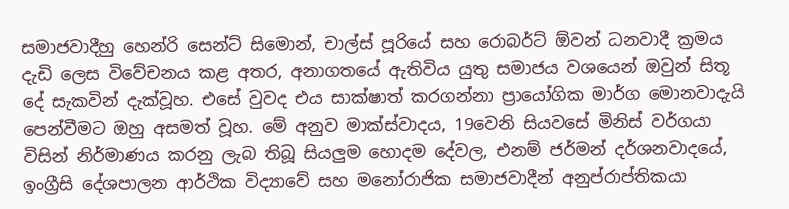සමාජවාදීහු හෙන්රි සෙන්ට් සිමොන්, චාල්ස් පූරියේ සහ රොබර්ට් ඕවන් ධනවාදී ක්‍රමය දැඩි ලෙස විවේචනය කළ අතර, අනාගතයේ ඇතිවිය යුතු සමාජය වශයෙන් ඔවුන් සිතූ දේ සැකවින් දැක්වූහ. එසේ වුවද එය සාක්ෂාත් කරගන්නා ප්‍රායෝගික මාර්ග මොනවාදැයි පෙන්වීමට ඔහු අසමත් වූහ. මේ අනුව මාක්ස්වාදය, 19වෙනි සියවසේ මිනිස් වර්ගයා විසින් නිර්මාණය කරනු ලැබ තිබූ සියලුම හොදම දේවල, එනම් ජර්මන් දර්ශනවාදයේ, ඉංග්‍රීසි දේශපාලන ආර්ථික විද්‍යාවේ සහ මනෝරාජික සමාජවාදීන් අනුප්රාප්තිකයා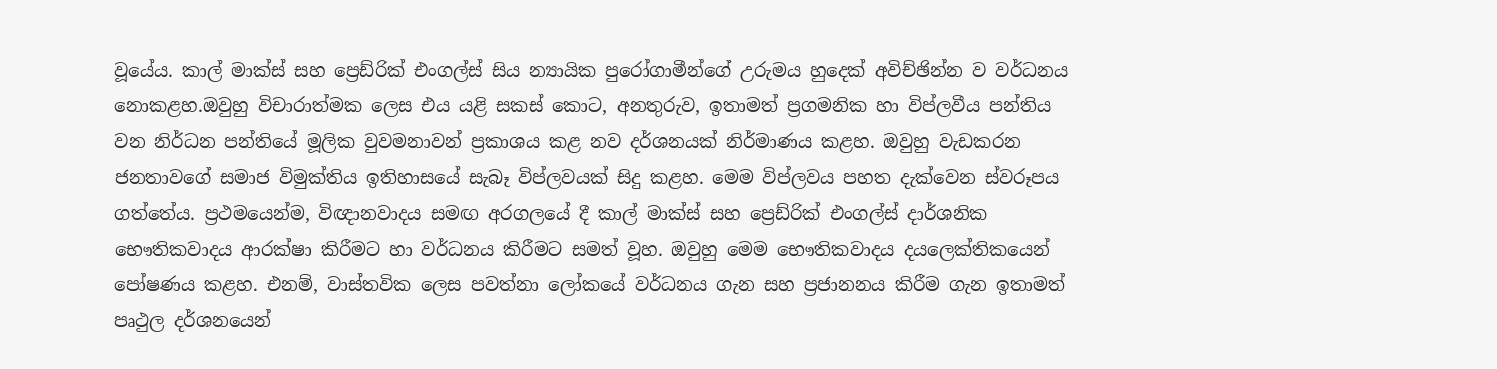වූයේය. කාල් මාක්ස් සහ ප්‍රෙඩ්රික් එංගල්ස් සිය න්‍යායික පුරෝගාමීන්ගේ උරුමය හුදෙක් අවිච්ඡින්න ව වර්ධනය නොකළහ.ඔවුහු විචාරාත්මක ලෙස එය යළි සකස් කොට, අනතුරුව, ඉතාමත් ප්‍රගමනික හා විප්ලවීය පන්තිය වන නිර්ධන පන්තියේ මූලික වුවමනාවන් ප්‍රකාශය කළ නව දර්ශනයක් නිර්මාණය කළහ. ඔවුහු වැඩකරන ජනතාවගේ සමාජ විමුක්තිය ඉතිහාසයේ සැබෑ විප්ලවයක් සිදු කළහ. මෙම විප්ලවය පහත දැක්වෙන ස්වරූපය ගත්තේය. ප්‍රථමයෙන්ම, විඥානවාදය සමඟ අරගලයේ දී කාල් මාක්ස් සහ ප්‍රෙඩ්රික් එංගල්ස් දාර්ශනික භෞතිකවාදය ආරක්ෂා කිරීමට හා වර්ධනය කිරීමට සමත් වූහ. ඔවුහු මෙම භෞතිකවාදය දයලෙක්තිකයෙන් පෝෂණය කළහ. එනම්, වාස්තවික ලෙස පවත්නා ලෝකයේ වර්ධනය ගැන සහ ප්‍රජානනය කිරීම ගැන ඉතාමත් පෘථුල දර්ශනයෙන්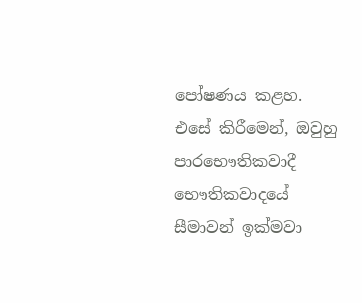පෝෂණය කළහ. එසේ කිරීමෙන්, ඔවුහු පාරභෞතිකවාදී භෞතිකවාදයේ සීමාවන් ඉක්මවා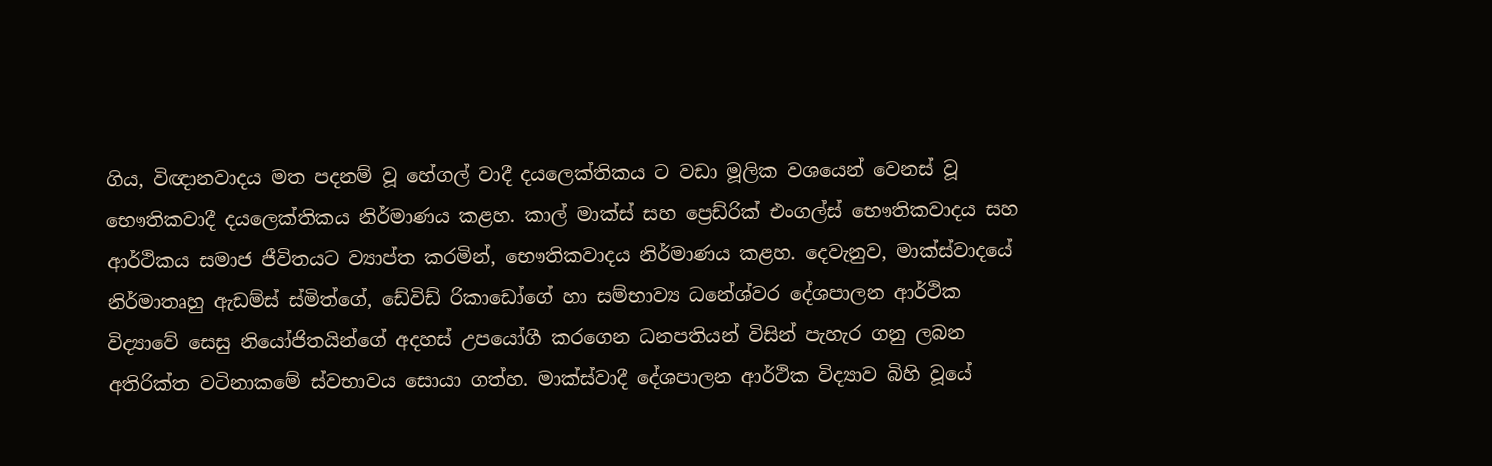ගිය, විඥානවාදය මත පදනම් වූ හේගල් වාදී දයලෙක්තිකය ට වඩා මූලික වශයෙන් වෙනස් වූ භෞතිකවාදී දයලෙක්තිකය නිර්මාණය කළහ. කාල් මාක්ස් සහ ප්‍රෙඩ්රික් එංගල්ස් භෞතිකවාදය සහ ආර්ථිකය සමාජ ජීවිතයට ව්‍යාප්ත කරමින්, භෞතිකවාදය නිර්මාණය කළහ. දෙවැනුව, මාක්ස්වාදයේ නිර්මාතෘහු ඇඩම්ස් ස්මිත්ගේ, ඩේවිඩ් රිකාඩෝගේ හා සම්භාව්‍ය ධනේශ්වර දේශපාලන ආර්ථික විද්‍යාවේ සෙසු නියෝජිතයින්ගේ අදහස් උපයෝගී කරගෙන ධනපතියන් විසින් පැහැර ගනු ලබන අතිරික්ත වටිනාකමේ ස්වභාවය සොයා ගත්හ. මාක්ස්වාදී දේශපාලන ආර්ථික විද්‍යාව බිහි වූයේ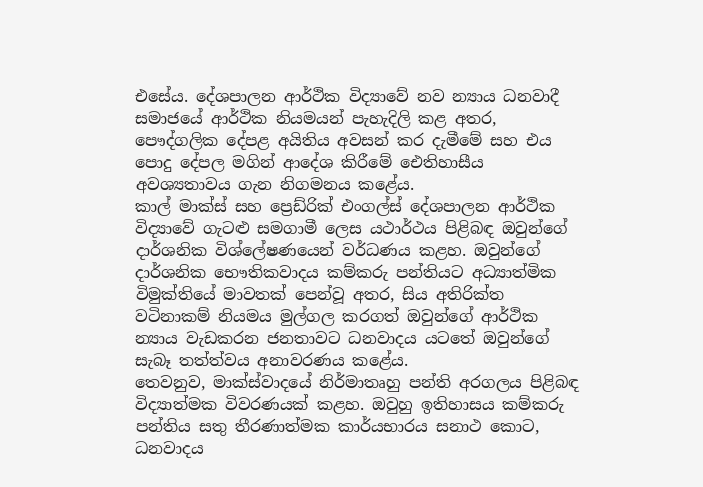එසේය. දේශපාලන ආර්ථික විද්‍යාවේ නව න්‍යාය ධනවාදී සමාජයේ ආර්ථික නියමයන් පැහැදිලි කළ අතර, පෞද්ගලික දේපළ අයිතිය අවසන් කර දැමීමේ සහ එය පොදු දේපල මගින් ආදේශ කිරීමේ ඓතිහාසීය අවශ්‍යතාවය ගැන නිගමනය කළේය.
කාල් මාක්ස් සහ ප්‍රෙඩ්රික් එංගල්ස් දේශපාලන ආර්ථික විද්‍යාවේ ගැටළු සමගාමී ලෙස යථාර්ථය පිළිබඳ ඔවුන්ගේ දාර්ශනික විශ්ලේෂණයෙන් වර්ධණය කළහ. ඔවුන්ගේ දාර්ශනික භෞතිකවාදය කම්කරු පන්තියට අධ්‍යාත්මික විමුක්තියේ මාවතක් පෙන්වූ අතර, සිය අතිරික්ත වටිනාකම් නියමය මුල්ගල කරගත් ඔවුන්ගේ ආර්ථික න්‍යාය වැඩකරන ජනතාවට ධනවාදය යටතේ ඔවුන්ගේ සැබෑ තත්ත්වය අනාවරණය කළේය.
තෙවනුව, මාක්ස්වාදයේ නිර්මාතෘහු පන්ති අරගලය පිළිබඳ විද්‍යාත්මක විවරණයක් කළහ. ඔවුහු ඉතිහාසය කම්කරු පන්තිය සතු තීරණාත්මක කාර්යභාරය සනාථ කොට, ධනවාදය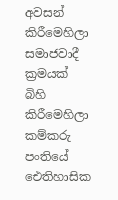අවසන් කිරීමෙහිලා සමාජවාදී ක්‍රමයක් බිහි කිරීමෙහිලා කම්කරු පංතියේ ඓතිහාසික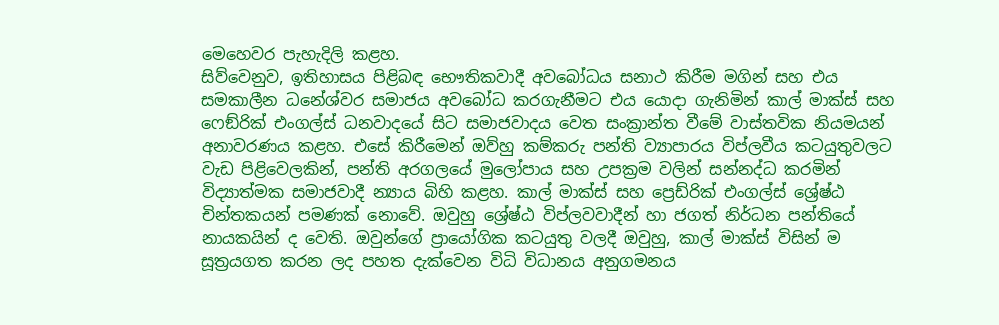මෙහෙවර පැහැදිලි කළහ.
සිව්වෙනුව, ඉතිහාසය පිළිබඳ භෞතිකවාදී අවබෝධය සනාථ කිරීම මගින් සහ එය සමකාලීන ධනේශ්වර සමාජය අවබෝධ කරගැනීමට එය යොදා ගැනිමින් කාල් මාක්ස් සහ ෆෙඞ්රික් එංගල්ස් ධනවාදයේ සිට සමාජවාදය වෙත සංක්‍රාන්ත වීමේ වාස්තවික නියමයන් අනාවරණය කළහ. එසේ කිරීමෙන් ඔව්හු කම්කරු පන්ති ව්‍යාපාරය විප්ලවීය කටයුතුවලට වැඩ පිළිවෙලකින්, පන්ති අරගලයේ මුලෝපාය සහ උපක්‍රම වලින් සන්නද්ධ කරමින් විද්‍යාත්මක සමාජවාදී න්‍යාය බිහි කළහ. කාල් මාක්ස් සහ ප්‍රෙඩ්රික් එංගල්ස් ශ්‍රේෂ්ඨ චින්තකයන් පමණක් නොවේ. ඔවුහු ශ්‍රේෂ්ඨ විප්ලවවාදීන් හා ජගත් නිර්ධන පන්තියේ නායකයින් ද වෙති. ඔවුන්ගේ ප්‍රායෝගික කටයුතු වලදී ඔවුහු, කාල් මාක්ස් විසින් ම සූත්‍රයගත කරන ලද පහත දැක්වෙන විධි විධානය අනුගමනය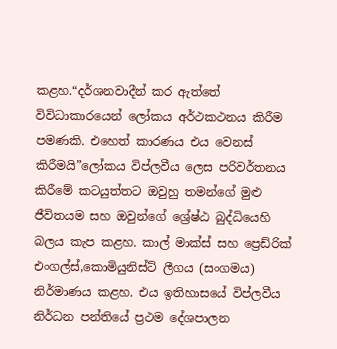කළහ.“දර්ශනවාදීන් කර ඇත්තේ විවිධාකාරයෙන් ලෝකය අර්ථකථනය කිරීම පමණකි. එහෙත් කාරණය එය වෙනස් කිරීමයි”ලෝකය විප්ලවීය ලෙස පරිවර්තනය කිරීමේ කටයුත්තට ඔවුහු තමන්ගේ මුළු ජීවිතයම සහ ඔවුන්ගේ ශ්‍රේෂ්ඨ බුද්ධියෙහි බලය කැප කළහ. කාල් මාක්ස් සහ ප්‍රෙඩ්රික් එංගල්ස්,කොමියුනිස්ට් ලීගය (සංගමය) නිර්මාණය කළහ. එය ඉතිහාසයේ විප්ලවීය නිර්ධන පන්තියේ ප්‍රථම දේශපාලන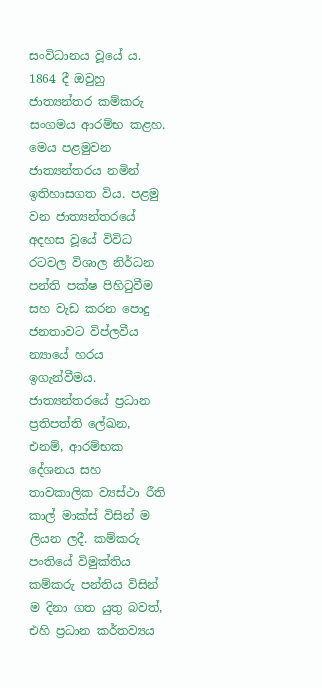සංවිධානය වූයේ ය. 1864 දී ඔවුහු ජාත්‍යන්තර කම්කරු සංගමය ආරම්භ කළහ. මෙය පළමුවන ජාත්‍යන්තරය නමින් ඉතිහාසගත විය. පළමු වන ජාත්‍යන්තරයේ අදහස වූයේ විවිධ රටවල විශාල නිර්ධන පන්ති පක්ෂ පිහිටුවීම සහ වැඩ කරන පොදු ජනතාවට විප්ලවීය න්‍යායේ හරය ඉගැන්වීමය. ජාත්‍යන්තරයේ ප්‍රධාන ප්‍රතිපත්ති ලේඛන, එනම්, ආරම්භක දේශනය සහ තාවකාලික ව්‍යස්ථා රීති කාල් මාක්ස් විසින් ම ලියන ලදී. කම්කරු පංතියේ විමුක්තිය කම්කරු පන්තිය විසින් ම දිනා ගත යුතු බවත්, එහි ප්‍රධාන කර්තව්‍යය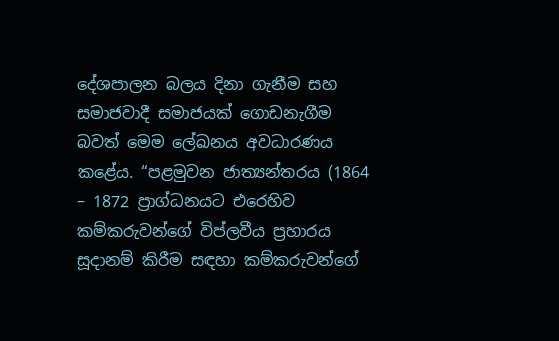දේශපාලන බලය දිනා ගැනීම සහ සමාජවාදී සමාජයක් ගොඩනැගීම බවත් මෙම ලේඛනය අවධාරණය කළේය. “පළමුවන ජාත්‍යන්තරය (1864 – 1872 ප්‍රාග්ධනයට එරෙහිව කම්කරුවන්ගේ විප්ලවීය ප්‍රහාරය සූදානම් කිරීම සඳහා කම්කරුවන්ගේ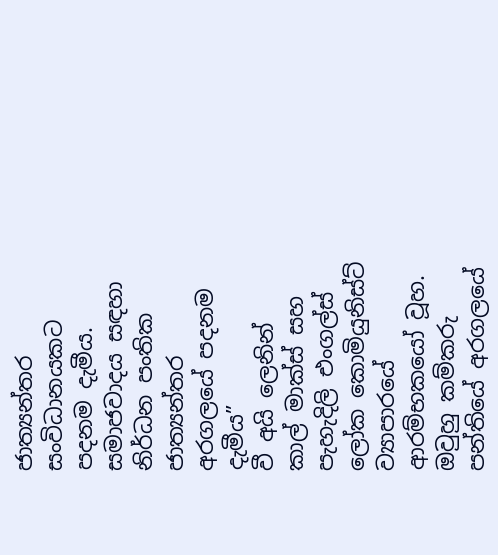ජාත්‍යන්තර සංවිධානයකට පදනම දැමීය. සමාජවාදය සඳහා නිර්ධන පංතික ජාත්‍යන්තර අරගලයේ පදනම දැමීය”
වී අයි ලෙනින්
කාල් මාක්ස් සහ පැහැදිලි එංගල්ස් ලෝක කොමියුනිස්ට් ව්‍යාපාරයේ ආරම්භකයෝ වූහ. ඔවුහු කම්කරු පන්තියේ අරගලයේ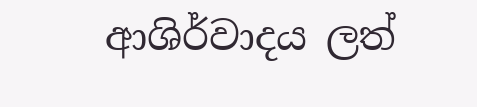ආශිර්වාදය ලත්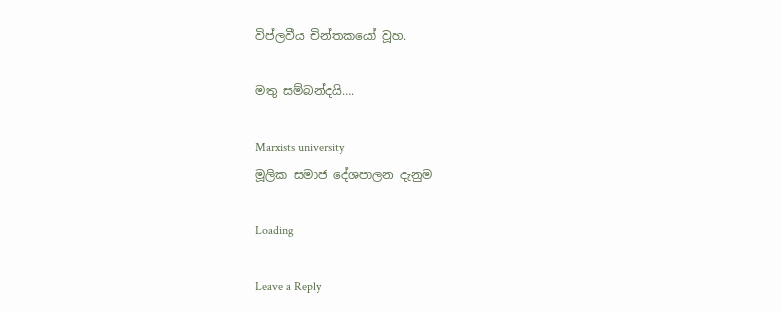විප්ලවීය චින්තකයෝ වූහ.

මතු සම්බන්දයි….

Marxists university
මූලික සමාජ දේශපාලන දැනුම

Loading

Leave a Reply